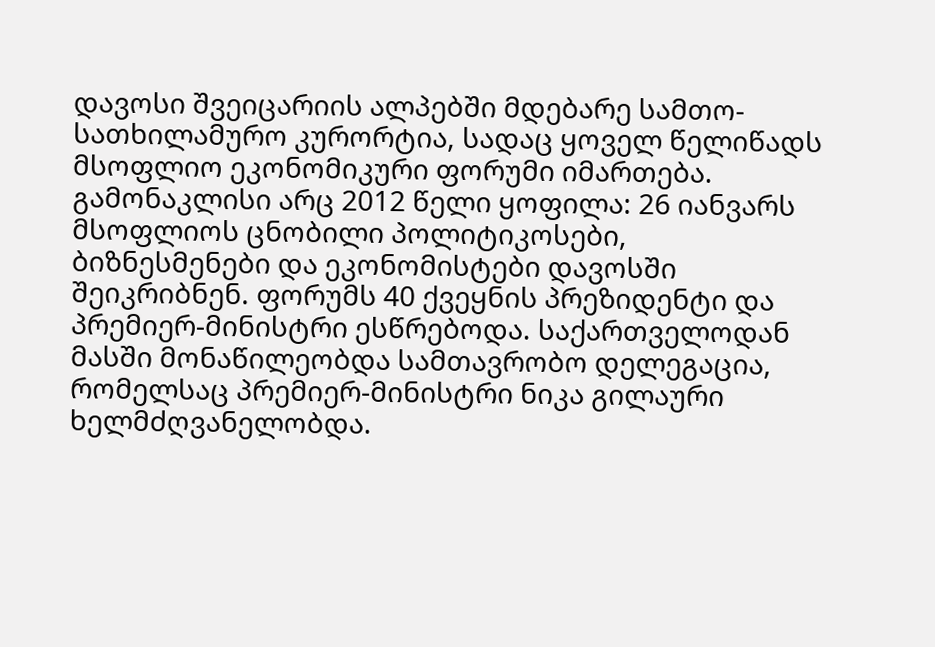დავოსი შვეიცარიის ალპებში მდებარე სამთო-სათხილამურო კურორტია, სადაც ყოველ წელიწადს მსოფლიო ეკონომიკური ფორუმი იმართება. გამონაკლისი არც 2012 წელი ყოფილა: 26 იანვარს მსოფლიოს ცნობილი პოლიტიკოსები, ბიზნესმენები და ეკონომისტები დავოსში შეიკრიბნენ. ფორუმს 40 ქვეყნის პრეზიდენტი და პრემიერ-მინისტრი ესწრებოდა. საქართველოდან მასში მონაწილეობდა სამთავრობო დელეგაცია, რომელსაც პრემიერ-მინისტრი ნიკა გილაური ხელმძღვანელობდა.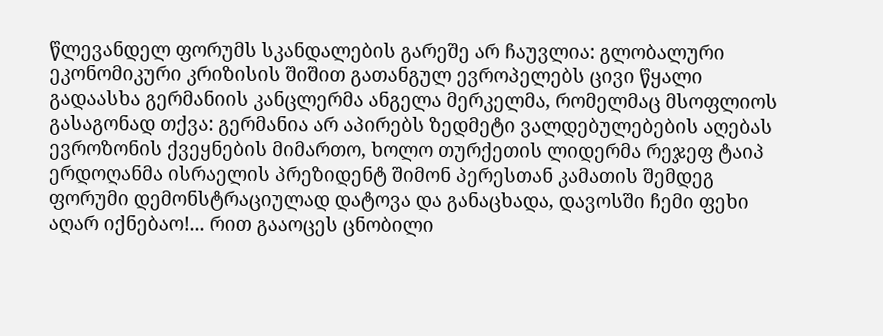წლევანდელ ფორუმს სკანდალების გარეშე არ ჩაუვლია: გლობალური ეკონომიკური კრიზისის შიშით გათანგულ ევროპელებს ცივი წყალი გადაასხა გერმანიის კანცლერმა ანგელა მერკელმა, რომელმაც მსოფლიოს გასაგონად თქვა: გერმანია არ აპირებს ზედმეტი ვალდებულებების აღებას ევროზონის ქვეყნების მიმართო, ხოლო თურქეთის ლიდერმა რეჯეფ ტაიპ ერდოღანმა ისრაელის პრეზიდენტ შიმონ პერესთან კამათის შემდეგ ფორუმი დემონსტრაციულად დატოვა და განაცხადა, დავოსში ჩემი ფეხი აღარ იქნებაო!... რით გააოცეს ცნობილი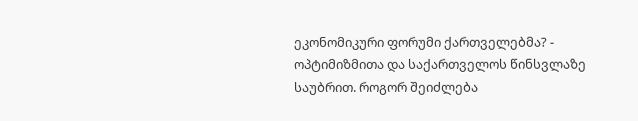ეკონომიკური ფორუმი ქართველებმა? - ოპტიმიზმითა და საქართველოს წინსვლაზე საუბრით. როგორ შეიძლება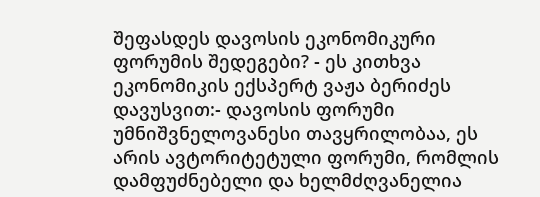შეფასდეს დავოსის ეკონომიკური ფორუმის შედეგები? - ეს კითხვა ეკონომიკის ექსპერტ ვაჟა ბერიძეს დავუსვით:- დავოსის ფორუმი უმნიშვნელოვანესი თავყრილობაა, ეს არის ავტორიტეტული ფორუმი, რომლის დამფუძნებელი და ხელმძღვანელია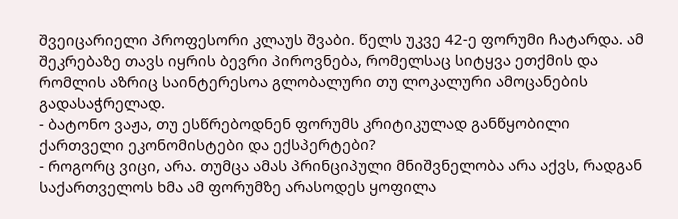შვეიცარიელი პროფესორი კლაუს შვაბი. წელს უკვე 42-ე ფორუმი ჩატარდა. ამ შეკრებაზე თავს იყრის ბევრი პიროვნება, რომელსაც სიტყვა ეთქმის და რომლის აზრიც საინტერესოა გლობალური თუ ლოკალური ამოცანების გადასაჭრელად.
- ბატონო ვაჟა, თუ ესწრებოდნენ ფორუმს კრიტიკულად განწყობილი ქართველი ეკონომისტები და ექსპერტები?
- როგორც ვიცი, არა. თუმცა ამას პრინციპული მნიშვნელობა არა აქვს, რადგან საქართველოს ხმა ამ ფორუმზე არასოდეს ყოფილა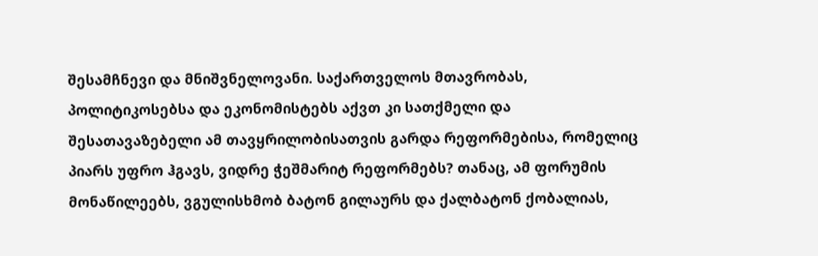შესამჩნევი და მნიშვნელოვანი. საქართველოს მთავრობას, პოლიტიკოსებსა და ეკონომისტებს აქვთ კი სათქმელი და შესათავაზებელი ამ თავყრილობისათვის გარდა რეფორმებისა, რომელიც პიარს უფრო ჰგავს, ვიდრე ჭეშმარიტ რეფორმებს? თანაც, ამ ფორუმის მონაწილეებს, ვგულისხმობ ბატონ გილაურს და ქალბატონ ქობალიას,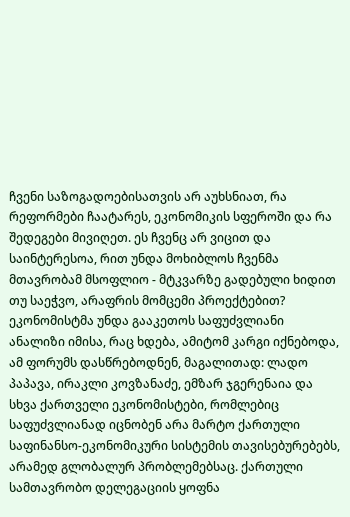ჩვენი საზოგადოებისათვის არ აუხსნიათ, რა რეფორმები ჩაატარეს, ეკონომიკის სფეროში და რა შედეგები მივიღეთ. ეს ჩვენც არ ვიცით და საინტერესოა, რით უნდა მოხიბლოს ჩვენმა მთავრობამ მსოფლიო - მტკვარზე გადებული ხიდით თუ საეჭვო, არაფრის მომცემი პროექტებით? ეკონომისტმა უნდა გააკეთოს საფუძვლიანი ანალიზი იმისა, რაც ხდება, ამიტომ კარგი იქნებოდა, ამ ფორუმს დასწრებოდნენ, მაგალითად: ლადო პაპავა, ირაკლი კოვზანაძე, ემზარ ჯგერენაია და სხვა ქართველი ეკონომისტები, რომლებიც საფუძვლიანად იცნობენ არა მარტო ქართული საფინანსო-ეკონომიკური სისტემის თავისებურებებს, არამედ გლობალურ პრობლემებსაც. ქართული სამთავრობო დელეგაციის ყოფნა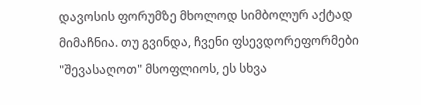დავოსის ფორუმზე მხოლოდ სიმბოლურ აქტად მიმაჩნია. თუ გვინდა, ჩვენი ფსევდორეფორმები "შევასაღოთ" მსოფლიოს, ეს სხვა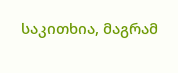საკითხია, მაგრამ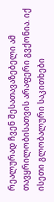რეალურად ჩვენ შესათავაზებელი ამ თავყრილობისათვის არაფერი გვქონია. იქ ისეთი გლობალური საკითხები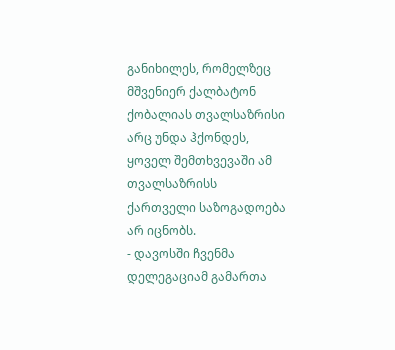განიხილეს, რომელზეც მშვენიერ ქალბატონ ქობალიას თვალსაზრისი არც უნდა ჰქონდეს, ყოველ შემთხვევაში ამ თვალსაზრისს ქართველი საზოგადოება არ იცნობს.
- დავოსში ჩვენმა დელეგაციამ გამართა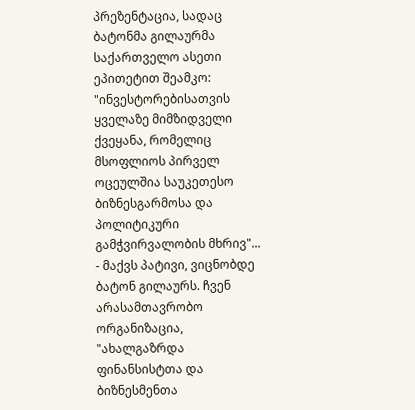პრეზენტაცია, სადაც ბატონმა გილაურმა საქართველო ასეთი ეპითეტით შეამკო: "ინვესტორებისათვის ყველაზე მიმზიდველი ქვეყანა, რომელიც მსოფლიოს პირველ ოცეულშია საუკეთესო ბიზნესგარმოსა და პოლიტიკური გამჭვირვალობის მხრივ"...
- მაქვს პატივი, ვიცნობდე ბატონ გილაურს. ჩვენ არასამთავრობო ორგანიზაცია, "ახალგაზრდა ფინანსისტთა და ბიზნესმენთა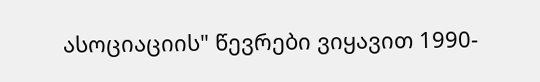ასოციაციის" წევრები ვიყავით 1990-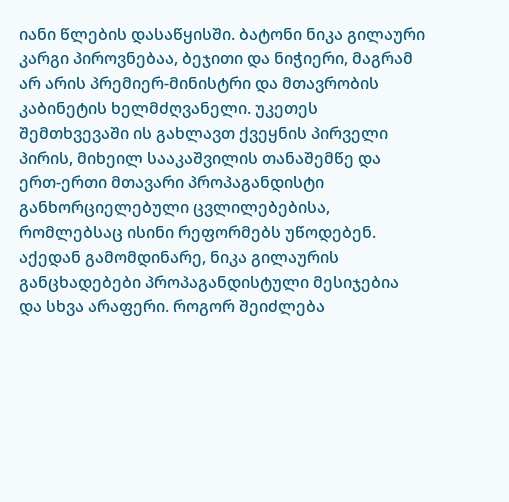იანი წლების დასაწყისში. ბატონი ნიკა გილაური კარგი პიროვნებაა, ბეჯითი და ნიჭიერი, მაგრამ არ არის პრემიერ-მინისტრი და მთავრობის კაბინეტის ხელმძღვანელი. უკეთეს შემთხვევაში ის გახლავთ ქვეყნის პირველი პირის, მიხეილ სააკაშვილის თანაშემწე და ერთ-ერთი მთავარი პროპაგანდისტი განხორციელებული ცვლილებებისა, რომლებსაც ისინი რეფორმებს უწოდებენ. აქედან გამომდინარე, ნიკა გილაურის განცხადებები პროპაგანდისტული მესიჯებია და სხვა არაფერი. როგორ შეიძლება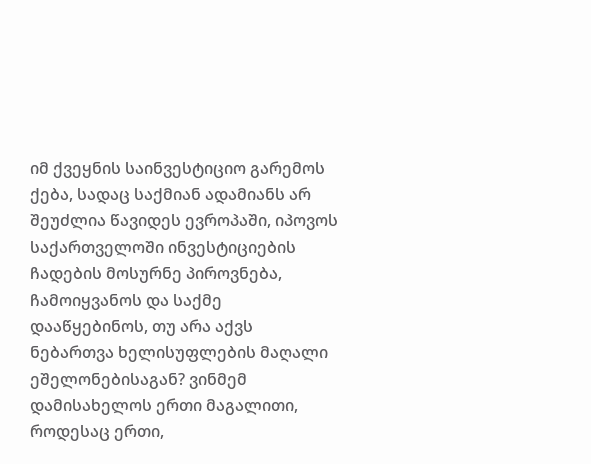იმ ქვეყნის საინვესტიციო გარემოს ქება, სადაც საქმიან ადამიანს არ შეუძლია წავიდეს ევროპაში, იპოვოს საქართველოში ინვესტიციების ჩადების მოსურნე პიროვნება, ჩამოიყვანოს და საქმე დააწყებინოს, თუ არა აქვს ნებართვა ხელისუფლების მაღალი ეშელონებისაგან? ვინმემ დამისახელოს ერთი მაგალითი, როდესაც ერთი,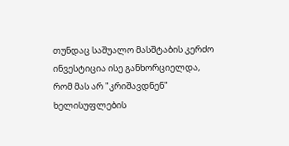თუნდაც საშუალო მასშტაბის კერძო ინვესტიცია ისე განხორციელდა, რომ მას არ "კრიშავდნენ" ხელისუფლების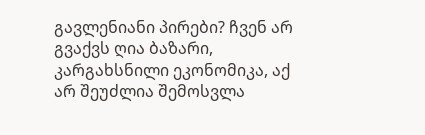გავლენიანი პირები? ჩვენ არ გვაქვს ღია ბაზარი, კარგახსნილი ეკონომიკა, აქ არ შეუძლია შემოსვლა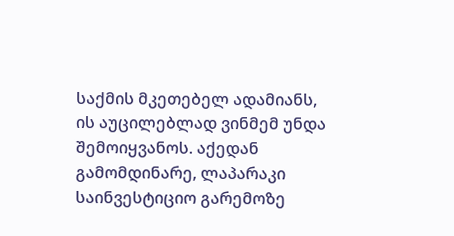საქმის მკეთებელ ადამიანს, ის აუცილებლად ვინმემ უნდა შემოიყვანოს. აქედან გამომდინარე, ლაპარაკი საინვესტიციო გარემოზე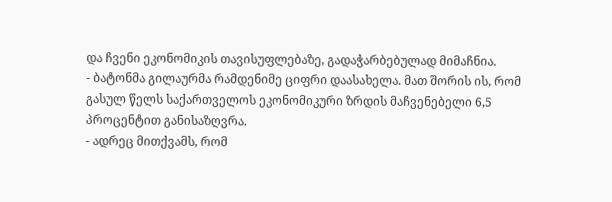და ჩვენი ეკონომიკის თავისუფლებაზე, გადაჭარბებულად მიმაჩნია.
- ბატონმა გილაურმა რამდენიმე ციფრი დაასახელა. მათ შორის ის, რომ გასულ წელს საქართველოს ეკონომიკური ზრდის მაჩვენებელი 6,5 პროცენტით განისაზღვრა.
- ადრეც მითქვამს, რომ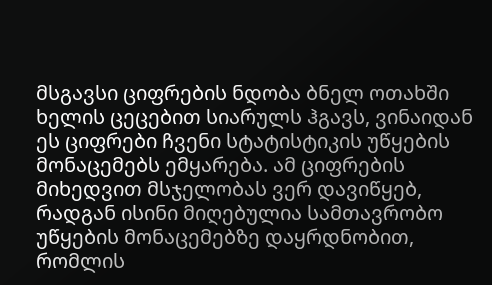მსგავსი ციფრების ნდობა ბნელ ოთახში ხელის ცეცებით სიარულს ჰგავს, ვინაიდან ეს ციფრები ჩვენი სტატისტიკის უწყების მონაცემებს ემყარება. ამ ციფრების მიხედვით მსჯელობას ვერ დავიწყებ, რადგან ისინი მიღებულია სამთავრობო უწყების მონაცემებზე დაყრდნობით, რომლის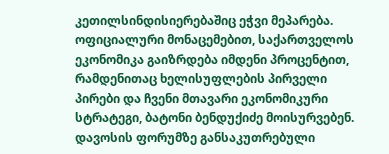კეთილსინდისიერებაშიც ეჭვი მეპარება. ოფიციალური მონაცემებით, საქართველოს ეკონომიკა გაიზრდება იმდენი პროცენტით, რამდენითაც ხელისუფლების პირველი პირები და ჩვენი მთავარი ეკონომიკური სტრატეგი, ბატონი ბენდუქიძე მოისურვებენ.
დავოსის ფორუმზე განსაკუთრებული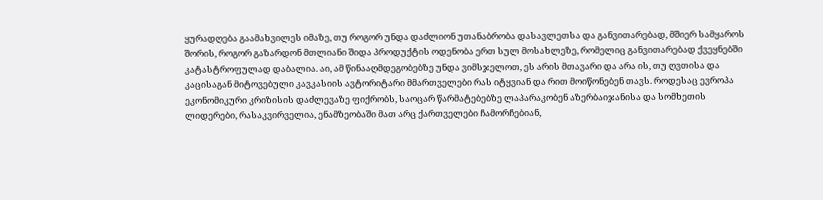ყურადღება გაამახვილეს იმაზე, თუ როგორ უნდა დაძლიონ უთანაბრობა დასავლეთსა და განვითარებად, მშიერ სამყაროს შორის, როგორ გაზარდონ მთლიანი შიდა პროდუქტის ოდენობა ერთ სულ მოსახლეზე, რომელიც განვითარებად ქვეყნებში კატასტროფულად დაბალია. აი, ამ წინააღმდეგობებზე უნდა ვიმსჯელოთ, ეს არის მთავარი და არა ის, თუ ღვთისა და კაცისაგან მიტოვებული კავკასიის ავტორიტარი მმართველები რას იტყვიან და რით მოიწონებენ თავს. როდესაც ევროპა ეკონომიკური კრიზისის დაძლევაზე ფიქრობს, საოცარ წარმატებებზე ლაპარაკობენ აზერბაიჯანისა და სომხეთის ლიდერები, რასაკვირველია, ენამზეობაში მათ არც ქართველები ჩამორჩებიან,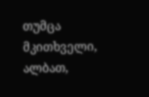თუმცა მკითხველი, ალბათ,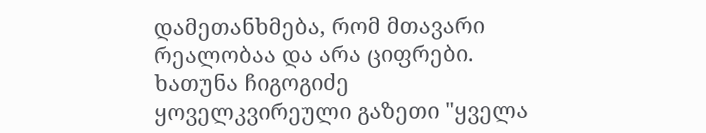დამეთანხმება, რომ მთავარი რეალობაა და არა ციფრები.
ხათუნა ჩიგოგიძე
ყოველკვირეული გაზეთი "ყველა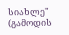სიახლე"
(გამოდის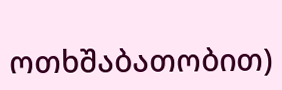ოთხშაბათობით)